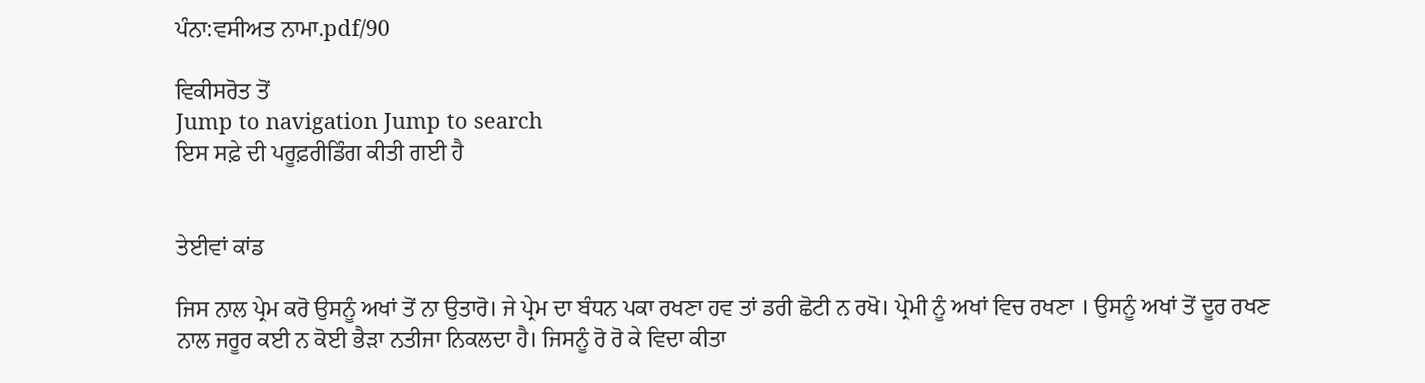ਪੰਨਾ:ਵਸੀਅਤ ਨਾਮਾ.pdf/90

ਵਿਕੀਸਰੋਤ ਤੋਂ
Jump to navigation Jump to search
ਇਸ ਸਫ਼ੇ ਦੀ ਪਰੂਫ਼ਰੀਡਿੰਗ ਕੀਤੀ ਗਈ ਹੈ


ਤੇਈਵਾਂ ਕਾਂਡ

ਜਿਸ ਨਾਲ ਪ੍ਰੇਮ ਕਰੋ ਉਸਨੂੰ ਅਖਾਂ ਤੋਂ ਨਾ ਉਤਾਰੋ। ਜੇ ਪ੍ਰੇਮ ਦਾ ਬੰਧਨ ਪਕਾ ਰਖਣਾ ਹਵ ਤਾਂ ਡਰੀ ਛੋਟੀ ਨ ਰਖੋ। ਪ੍ਰੇਮੀ ਨੂੰ ਅਖਾਂ ਵਿਚ ਰਖਣਾ । ਉਸਨੂੰ ਅਖਾਂ ਤੋਂ ਦੂਰ ਰਖਣ ਨਾਲ ਜਰੂਰ ਕਈ ਨ ਕੋਈ ਭੈੜਾ ਨਤੀਜਾ ਨਿਕਲਦਾ ਹੈ। ਜਿਸਨੂੰ ਰੋ ਰੋ ਕੇ ਵਿਦਾ ਕੀਤਾ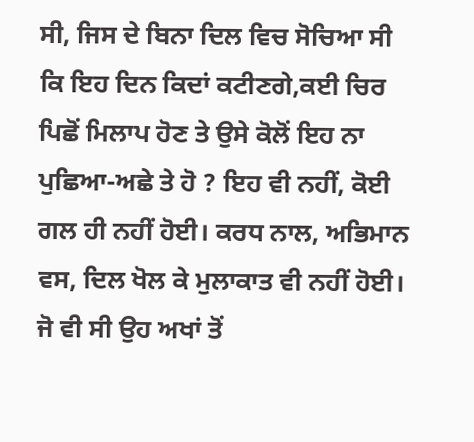ਸੀ, ਜਿਸ ਦੇ ਬਿਨਾ ਦਿਲ ਵਿਚ ਸੋਚਿਆ ਸੀ ਕਿ ਇਹ ਦਿਨ ਕਿਦਾਂ ਕਟੀਣਗੇ,ਕਈ ਚਿਰ ਪਿਛੋਂ ਮਿਲਾਪ ਹੋਣ ਤੇ ਉਸੇ ਕੋਲੋਂ ਇਹ ਨਾ ਪੁਛਿਆ-ਅਛੇ ਤੇ ਹੋ ? ਇਹ ਵੀ ਨਹੀਂ, ਕੋਈ ਗਲ ਹੀ ਨਹੀਂ ਹੋਈ। ਕਰਧ ਨਾਲ, ਅਭਿਮਾਨ ਵਸ, ਦਿਲ ਖੋਲ ਕੇ ਮੁਲਾਕਾਤ ਵੀ ਨਹੀਂ ਹੋਈ। ਜੋ ਵੀ ਸੀ ਉਹ ਅਖਾਂ ਤੋਂ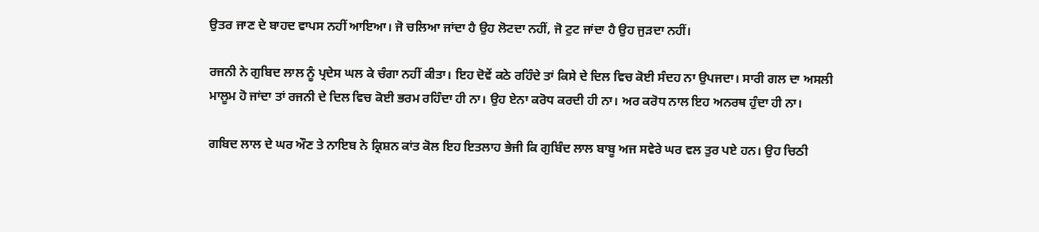ਉਤਰ ਜਾਣ ਦੇ ਬਾਹਦ ਵਾਪਸ ਨਹੀਂ ਆਇਆ। ਜੋ ਚਲਿਆ ਜਾਂਦਾ ਹੈ ਉਹ ਲੋਟਦਾ ਨਹੀਂ, ਜੋ ਟੁਟ ਜਾਂਦਾ ਹੈ ਉਹ ਜੁੜਦਾ ਨਹੀਂ।

ਰਜਨੀ ਨੇ ਗੁਬਿਦ ਲਾਲ ਨੂੰ ਪ੍ਰਦੇਸ ਘਲ ਕੇ ਚੰਗਾ ਨਹੀਂ ਕੀਤਾ। ਇਹ ਦੋਵੇਂ ਕਠੇ ਰਹਿੰਦੇ ਤਾਂ ਕਿਸੇ ਦੇ ਦਿਲ ਵਿਚ ਕੋਈ ਸੰਦਹ ਨਾ ਉਪਜਦਾ। ਸਾਰੀ ਗਲ ਦਾ ਅਸਲੀ ਮਾਲੂਮ ਹੋ ਜਾਂਦਾ ਤਾਂ ਰਜਨੀ ਦੇ ਦਿਲ ਵਿਚ ਕੋਈ ਭਰਮ ਰਹਿੰਦਾ ਹੀ ਨਾ। ਉਹ ਏਨਾ ਕਰੋਧ ਕਰਦੀ ਹੀ ਨਾ। ਅਰ ਕਰੋਧ ਨਾਲ ਇਹ ਅਨਰਥ ਹੁੰਦਾ ਹੀ ਨਾ।

ਗਬਿਦ ਲਾਲ ਦੇ ਘਰ ਔਣ ਤੇ ਨਾਇਬ ਨੇ ਕ੍ਰਿਸ਼ਨ ਕਾਂਤ ਕੋਲ ਇਹ ਇਤਲਾਹ ਭੇਜੀ ਕਿ ਗੁਬਿੰਦ ਲਾਲ ਬਾਬੂ ਅਜ ਸਵੇਰੇ ਘਰ ਵਲ ਤੁਰ ਪਏ ਹਨ। ਉਹ ਚਿਠੀ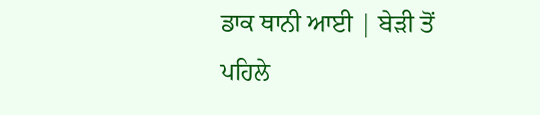ਡਾਕ ਥਾਨੀ ਆਈ | ਬੇੜੀ ਤੋਂ ਪਹਿਲੇ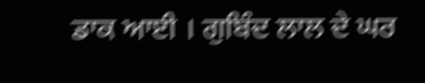ਡਾਕ ਆਈ । ਗੁਬਿੰਦ ਲਾਲ ਦੇ ਘਰ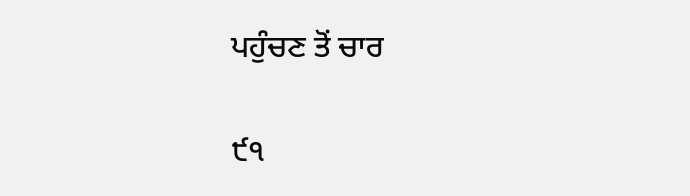ਪਹੁੰਚਣ ਤੋਂ ਚਾਰ

੯੧